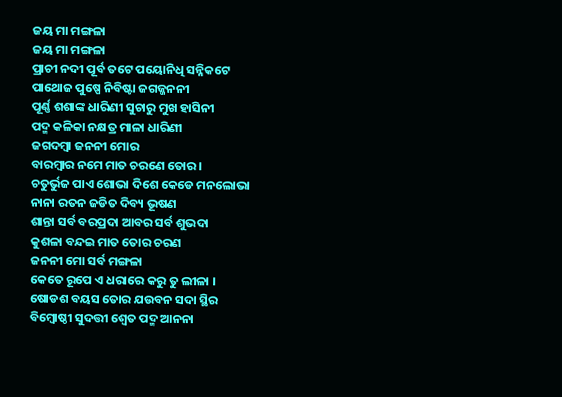ଜୟ ମା ମଙ୍ଗଳା
ଜୟ ମା ମଙ୍ଗଳା
ପ୍ରାଚୀ ନଦୀ ପୂର୍ବ ତଟେ ପୟୋନିଧି ସନ୍ନିକଟେ
ପାଥୋଜ ପୁଷ୍ପେ ନିବିଷ୍ଟା ଜଗଜ୍ଜନନୀ
ପୂର୍ଣ୍ଣ ଶଶାଙ୍କ ଧାରିଣୀ ସୁଚାରୁ ମୁଖ ହାସିନୀ
ପଦ୍ମ କଳିକା ନକ୍ଷତ୍ର ମାଳା ଧାରିଣୀ
ଜଗଦମ୍ବା ଜନନୀ ମୋର
ବାରମ୍ବାର ନମେ ମାତ ଚରଣେ ତୋର ।
ଚତୁର୍ଭୁଜ ପାଏ ଶୋଭା ଦିଶେ କେଡେ ମନଲୋଭା
ନାନା ରତନ ଜଡିତ ଦିବ୍ୟ ଭୂଷଣ
ଶାନ୍ତା ସର୍ବ ବରପ୍ରଦା ଆବର ସର୍ବ ଶୁଭଦା
କୁଶଳା ବନ୍ଦଇ ମାତ ତୋର ଚରଣ
ଜନନୀ ମୋ ସର୍ବ ମଙ୍ଗଳା
କେତେ ରୂପେ ଏ ଧରାରେ କରୁ ତୁ ଲୀଳା ।
ଷୋଡଶ ବୟସ ତୋର ଯଉବନ ସଦା ସ୍ଥିର
ବିମ୍ବୋଷ୍ଠୀ ସୁଦତ୍ତୀ ଶ୍ୱେତ ପଦ୍ମ ଆନନା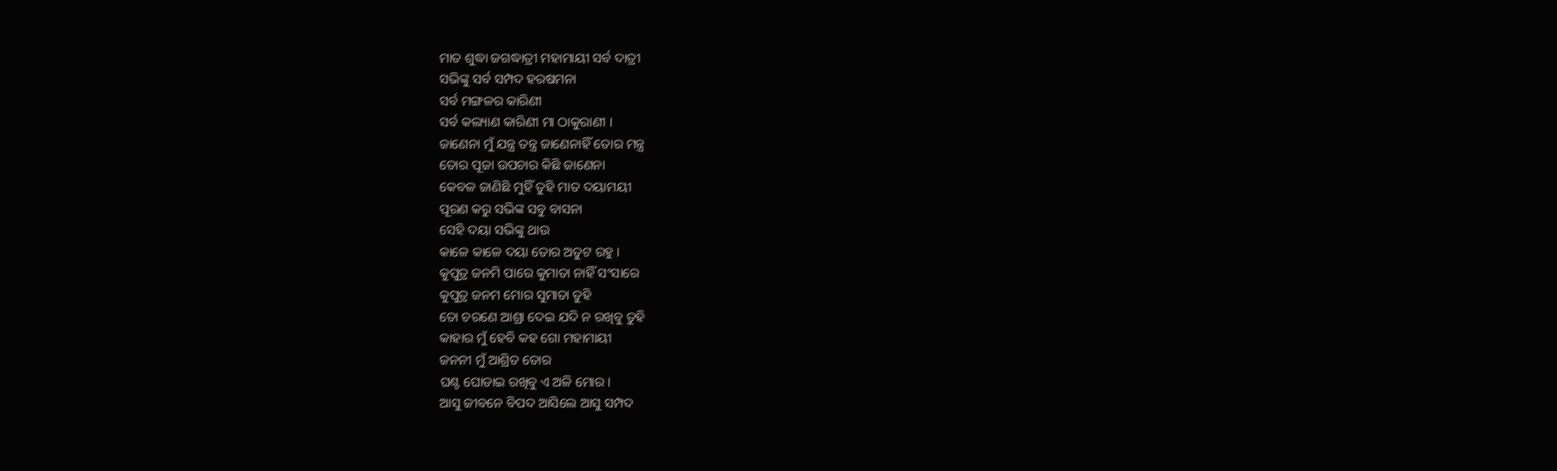ମାତ ଶୁଦ୍ଧା ଜଗଦ୍ଧାତ୍ରୀ ମହାମାୟୀ ସର୍ବ ଦାତ୍ରୀ
ସଭିଙ୍କୁ ସର୍ବ ସମ୍ପଦ ହରଷମନା
ସର୍ବ ମଙ୍ଗଳର କାରିଣୀ
ସର୍ବ କଲ୍ୟାଣ କାରିଣୀ ମା ଠାକୁରାଣୀ ।
ଜାଣେନା ମୁଁ ଯନ୍ତ୍ର ତନ୍ତ୍ର ଜାଣେନାହିଁ ତୋର ମନ୍ତ୍ର
ତୋର ପୂଜା ଉପଚାର କିଛି ଜାଣେନା
କେବଳ ଜାଣିଛି ମୁହିଁ ତୁହି ମାତ ଦୟାମୟୀ
ପୂରଣ କରୁ ସଭିଙ୍କ ସବୁ ବାସନା
ସେହି ଦୟା ସଭିଙ୍କୁ ଥାଉ
କାଳେ କାଳେ ଦୟା ତୋର ଅତୁଟ ରହୁ ।
କୁପୁତ୍ର ଜନମି ପାରେ କୁମାତା ନାହିଁ ସଂସାରେ
କୁପୁତ୍ର ଜନମ ମୋର ସୁମାତା ତୁହି
ତୋ ଚରଣେ ଆଶ୍ରା ଦେଇ ଯଦି ନ ରଖିବୁ ତୁହି
କାହାର ମୁଁ ହେବି କହ ଗୋ ମହାମାୟୀ
ଜନନୀ ମୁଁ ଆଶ୍ରିତ ତୋର
ଘଣ୍ଟ ଘୋଡାଇ ରଖିବୁ ଏ ଅଳି ମୋର।
ଆସୁ ଜୀବନେ ବିପଦ ଆସିଲେ ଆସୁ ସମ୍ପଦ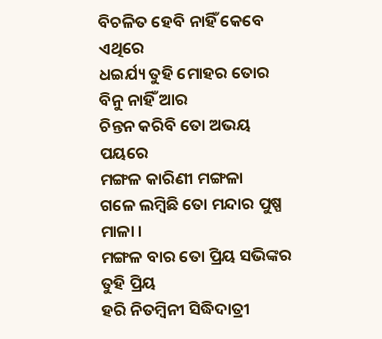ବିଚଳିତ ହେବି ନାହିଁ କେବେ ଏଥିରେ
ଧଇର୍ଯ୍ୟ ତୁହି ମୋହର ତୋର ବିନୁ ନାହିଁ ଆର
ଚିନ୍ତନ କରିବି ତୋ ଅଭୟ ପୟରେ
ମଙ୍ଗଳ କାରିଣୀ ମଙ୍ଗଳା
ଗଳେ ଲମ୍ବିଛି ତୋ ମନ୍ଦାର ପୁଷ୍ପ ମାଳା ।
ମଙ୍ଗଳ ବାର ତୋ ପ୍ରିୟ ସଭିଙ୍କର ତୁହି ପ୍ରିୟ
ହରି ନିତମ୍ବିନୀ ସିଦ୍ଧିଦାତ୍ରୀ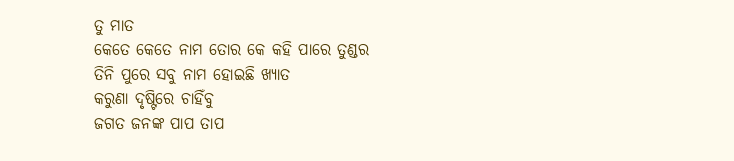ତୁ ମାତ
କେତେ କେତେ ନାମ ତୋର କେ କହି ପାରେ ତୁଣ୍ଡର
ତିନି ପୁରେ ସବୁ ନାମ ହୋଇଛି ଖ୍ୟାତ
କରୁଣା ଦୃଷ୍ଟିରେ ଚାହିଁବୁ
ଜଗତ ଜନଙ୍କ ପାପ ତାପ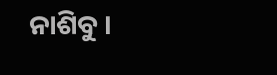ନାଶିବୁ ।